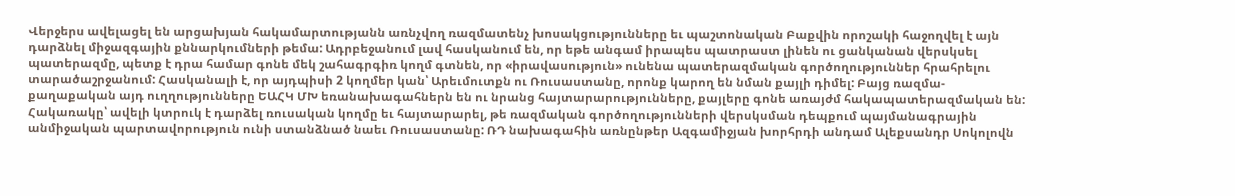Վերջերս ավելացել են արցախյան հակամարտությանն առնչվող ռազմատենչ խոսակցությունները եւ պաշտոնական Բաքվին որոշակի հաջողվել է այն դարձնել միջազգային քննարկումների թեմա: Ադրբեջանում լավ հասկանում են, որ եթե անգամ իրապես պատրաստ լինեն ու ցանկանան վերսկսել պատերազմը, պետք է դրա համար գոնե մեկ շահագրգիռ կողմ գտնեն, որ «իրավասություն» ունենա պատերազմական գործողություններ հրահրելու տարածաշրջանում: Հասկանալի է, որ այդպիսի 2 կողմեր կան՝ Արեւմուտքն ու Ռուսաստանը, որոնք կարող են նման քայլի դիմել: Բայց ռազմա-քաղաքական այդ ուղղությունները ԵԱՀԿ ՄԽ եռանախագահներն են ու նրանց հայտարարությունները, քայլերը գոնե առայժմ հակապատերազմական են:
Հակառակը՝ ավելի կտրուկ է դարձել ռուսական կողմը եւ հայտարարել, թե ռազմական գործողությունների վերսկսման դեպքում պայմանագրային անմիջական պարտավորություն ունի ստանձնած նաեւ Ռուսաստանը: ՌԴ նախագահին առնընթեր Ազգամիջյան խորհրդի անդամ Ալեքսանդր Սոկոլովն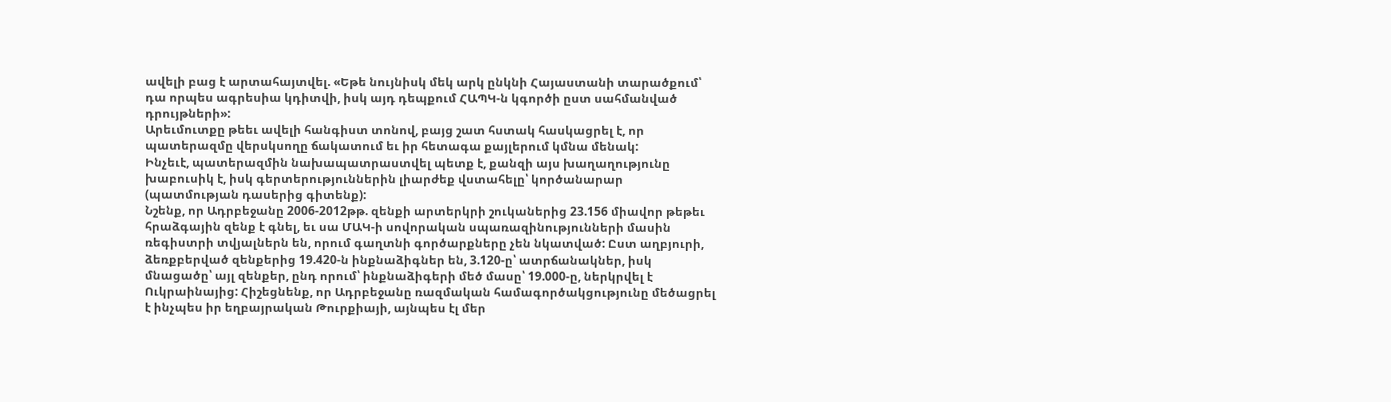ավելի բաց է արտահայտվել. «Եթե նույնիսկ մեկ արկ ընկնի Հայաստանի տարածքում՝ դա որպես ագրեսիա կդիտվի, իսկ այդ դեպքում ՀԱՊԿ-ն կգործի ըստ սահմանված դրույթների»:
Արեւմուտքը թեեւ ավելի հանգիստ տոնով, բայց շատ հստակ հասկացրել է, որ պատերազմը վերսկսողը ճակատում եւ իր հետագա քայլերում կմնա մենակ:
Ինչեւէ, պատերազմին նախապատրաստվել պետք է, քանզի այս խաղաղությունը խաբուսիկ է, իսկ գերտերություններին լիարժեք վստահելը՝ կործանարար (պատմության դասերից գիտենք):
Նշենք, որ Ադրբեջանը 2006-2012թթ. զենքի արտերկրի շուկաներից 23.156 միավոր թեթեւ հրաձգային զենք է գնել, եւ սա ՄԱԿ-ի սովորական սպառազինությունների մասին ռեգիստրի տվյալներն են, որում գաղտնի գործարքները չեն նկատված: Ըստ աղբյուրի, ձեռքբերված զենքերից 19.420-ն ինքնաձիգներ են, 3.120-ը՝ ատրճանակներ, իսկ մնացածը՝ այլ զենքեր, ընդ որում՝ ինքնաձիգերի մեծ մասը՝ 19.000-ը, ներկրվել է Ուկրաինայից: Հիշեցնենք, որ Ադրբեջանը ռազմական համագործակցությունը մեծացրել է ինչպես իր եղբայրական Թուրքիայի, այնպես էլ մեր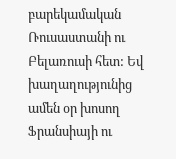բարեկամական Ռուսաստանի ու Բելառուսի հետ: Եվ խաղաղությունից ամեն օր խոսող Ֆրանսիայի ու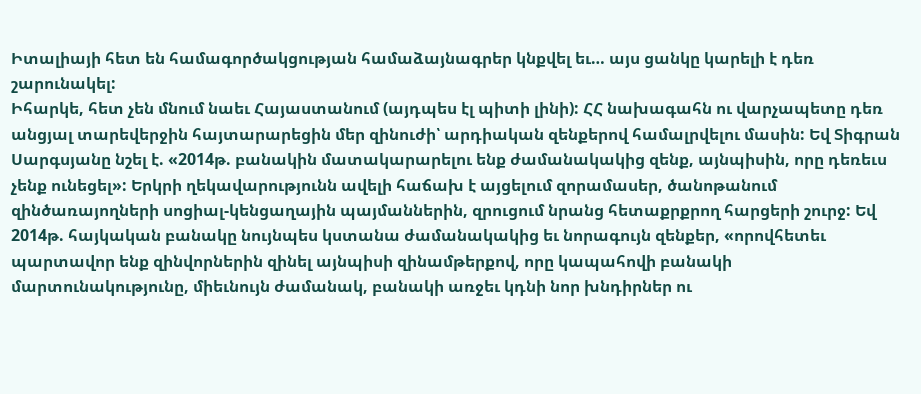Իտալիայի հետ են համագործակցության համաձայնագրեր կնքվել եւ… այս ցանկը կարելի է դեռ շարունակել:
Իհարկե, հետ չեն մնում նաեւ Հայաստանում (այդպես էլ պիտի լինի): ՀՀ նախագահն ու վարչապետը դեռ անցյալ տարեվերջին հայտարարեցին մեր զինուժի՝ արդիական զենքերով համալրվելու մասին: Եվ Տիգրան Սարգսյանը նշել է. «2014թ. բանակին մատակարարելու ենք ժամանակակից զենք, այնպիսին, որը դեռեւս չենք ունեցել»: Երկրի ղեկավարությունն ավելի հաճախ է այցելում զորամասեր, ծանոթանում զինծառայողների սոցիալ-կենցաղային պայմաններին, զրուցում նրանց հետաքրքրող հարցերի շուրջ: Եվ 2014թ. հայկական բանակը նույնպես կստանա ժամանակակից եւ նորագույն զենքեր, «որովհետեւ պարտավոր ենք զինվորներին զինել այնպիսի զինամթերքով, որը կապահովի բանակի մարտունակությունը, միեւնույն ժամանակ, բանակի առջեւ կդնի նոր խնդիրներ ու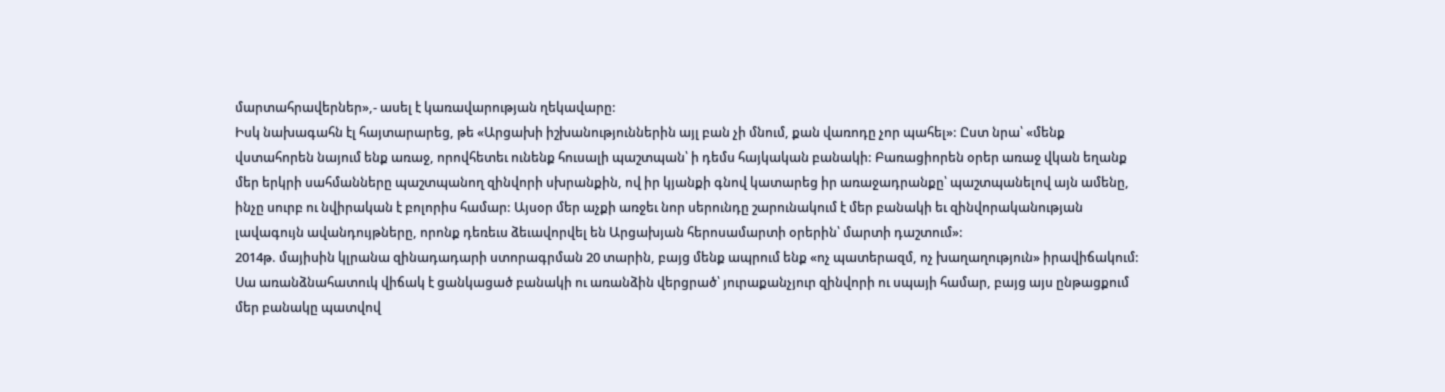մարտահրավերներ»,- ասել է կառավարության ղեկավարը:
Իսկ նախագահն էլ հայտարարեց, թե «Արցախի իշխանություններին այլ բան չի մնում, քան վառոդը չոր պահել»: Ըստ նրա՝ «մենք վստահորեն նայում ենք առաջ, որովհետեւ ունենք հուսալի պաշտպան՝ ի դեմս հայկական բանակի: Բառացիորեն օրեր առաջ վկան եղանք մեր երկրի սահմանները պաշտպանող զինվորի սխրանքին, ով իր կյանքի գնով կատարեց իր առաջադրանքը՝ պաշտպանելով այն ամենը, ինչը սուրբ ու նվիրական է բոլորիս համար: Այսօր մեր աչքի առջեւ նոր սերունդը շարունակում է մեր բանակի եւ զինվորականության լավագույն ավանդույթները, որոնք դեռեւս ձեւավորվել են Արցախյան հերոսամարտի օրերին՝ մարտի դաշտում»:
2014թ. մայիսին կլրանա զինադադարի ստորագրման 20 տարին, բայց մենք ապրում ենք «ոչ պատերազմ, ոչ խաղաղություն» իրավիճակում: Սա առանձնահատուկ վիճակ է ցանկացած բանակի ու առանձին վերցրած՝ յուրաքանչյուր զինվորի ու սպայի համար, բայց այս ընթացքում մեր բանակը պատվով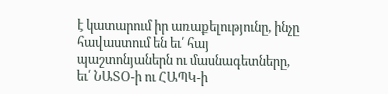է կատարում իր առաքելությունը, ինչը հավաստում են եւ՛ հայ պաշտոնյաներն ու մասնագետները, եւ՛ ՆԱՏՕ-ի ու ՀԱՊԿ-ի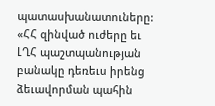պատասխանատուները: «ՀՀ զինված ուժերը եւ ԼՂՀ պաշտպանության բանակը դեռեւս իրենց ձեւավորման պահին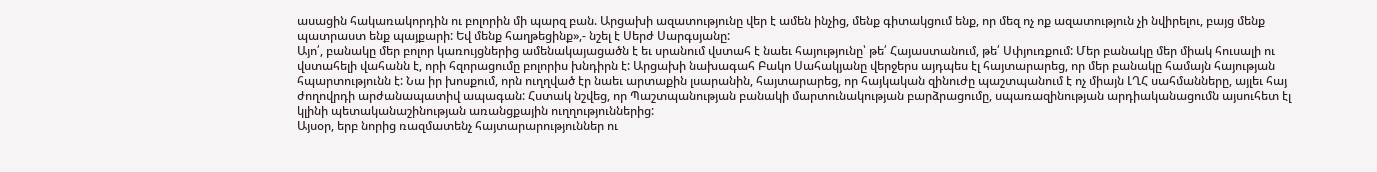ասացին հակառակորդին ու բոլորին մի պարզ բան. Արցախի ազատությունը վեր է ամեն ինչից, մենք գիտակցում ենք, որ մեզ ոչ ոք ազատություն չի նվիրելու, բայց մենք պատրաստ ենք պայքարի: Եվ մենք հաղթեցինք»,- նշել է Սերժ Սարգսյանը:
Այո՛, բանակը մեր բոլոր կառույցներից ամենակայացածն է եւ սրանում վստահ է նաեւ հայությունը՝ թե՛ Հայաստանում, թե՛ Սփյուռքում: Մեր բանակը մեր միակ հուսալի ու վստահելի վահանն է, որի հզորացումը բոլորիս խնդիրն է: Արցախի նախագահ Բակո Սահակյանը վերջերս այդպես էլ հայտարարեց, որ մեր բանակը համայն հայության հպարտությունն է: Նա իր խոսքում, որն ուղղված էր նաեւ արտաքին լսարանին, հայտարարեց, որ հայկական զինուժը պաշտպանում է ոչ միայն ԼՂՀ սահմանները, այլեւ հայ ժողովրդի արժանապատիվ ապագան: Հստակ նշվեց, որ Պաշտպանության բանակի մարտունակության բարձրացումը, սպառազինության արդիականացումն այսուհետ էլ կլինի պետականաշինության առանցքային ուղղություններից:
Այսօր, երբ նորից ռազմատենչ հայտարարություններ ու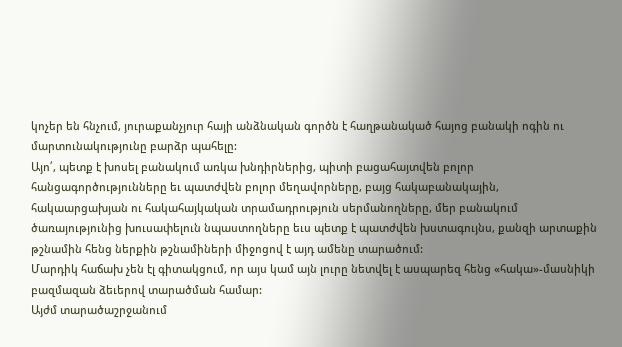կոչեր են հնչում, յուրաքանչյուր հայի անձնական գործն է հաղթանակած հայոց բանակի ոգին ու մարտունակությունը բարձր պահելը:
Այո՛, պետք է խոսել բանակում առկա խնդիրներից, պիտի բացահայտվեն բոլոր հանցագործությունները եւ պատժվեն բոլոր մեղավորները, բայց հակաբանակային, հակաարցախյան ու հակահայկական տրամադրություն սերմանողները, մեր բանակում ծառայությունից խուսափելուն նպաստողները եւս պետք է պատժվեն խստագույնս, քանզի արտաքին թշնամին հենց ներքին թշնամիների միջոցով է այդ ամենը տարածում:
Մարդիկ հաճախ չեն էլ գիտակցում, որ այս կամ այն լուրը նետվել է ասպարեզ հենց «հակա»-մասնիկի բազմազան ձեւերով տարածման համար:
Այժմ տարածաշրջանում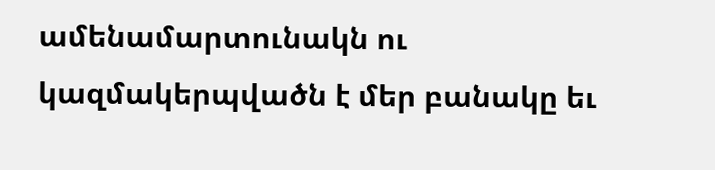ամենամարտունակն ու կազմակերպվածն է մեր բանակը եւ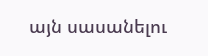այն սասանելու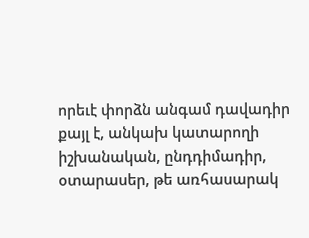որեւէ փորձն անգամ դավադիր քայլ է, անկախ կատարողի իշխանական, ընդդիմադիր, օտարասեր, թե առհասարակ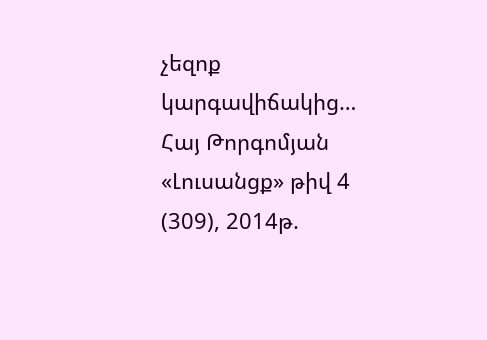չեզոք կարգավիճակից…
Հայ Թորգոմյան
«Լուսանցք» թիվ 4 (309), 2014թ.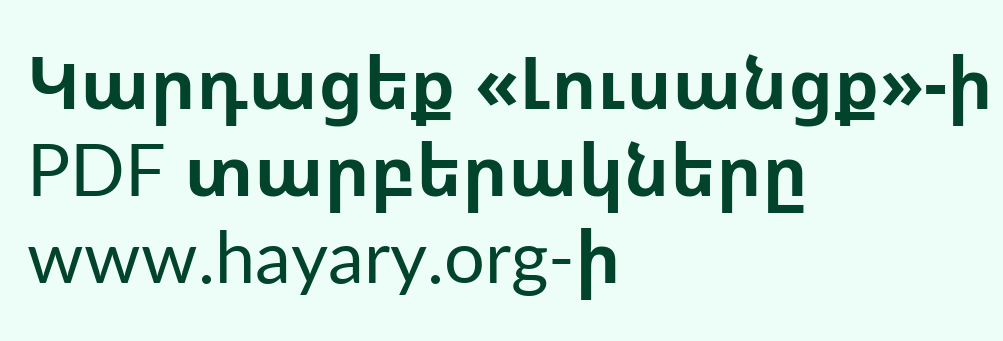Կարդացեք «Լուսանցք»-ի PDF տարբերակները www.hayary.org-ի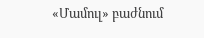«Մամուլ» բաժնում